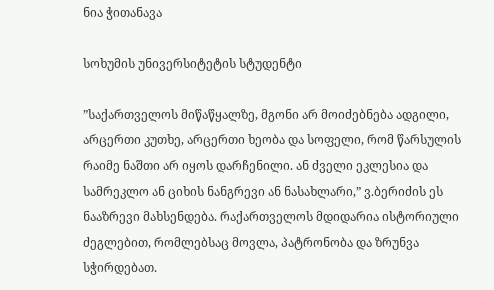ნია ჭითანავა

სოხუმის უნივერსიტეტის სტუდენტი

”საქართველოს მიწაწყალზე, მგონი არ მოიძებნება ადგილი, არცერთი კუთხე, არცერთი ხეობა და სოფელი, რომ წარსულის რაიმე ნაშთი არ იყოს დარჩენილი. ან ძველი ეკლესია და სამრეკლო ან ციხის ნანგრევი ან ნასახლარი,” ვ.ბერიძის ეს ნააზრევი მახსენდება. რაქართველოს მდიდარია ისტორიული ძეგლებით, რომლებსაც მოვლა, პატრონობა და ზრუნვა სჭირდებათ.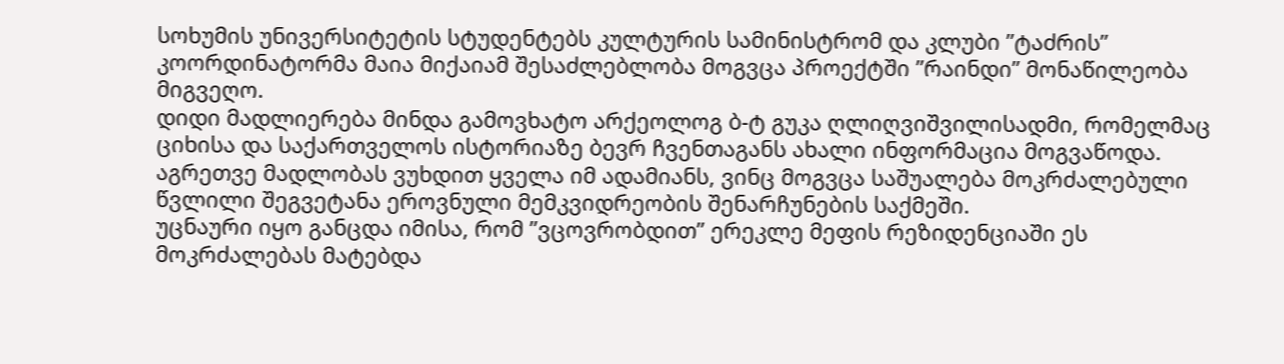სოხუმის უნივერსიტეტის სტუდენტებს კულტურის სამინისტრომ და კლუბი ”ტაძრის” კოორდინატორმა მაია მიქაიამ შესაძლებლობა მოგვცა პროექტში ”რაინდი” მონაწილეობა მიგვეღო.
დიდი მადლიერება მინდა გამოვხატო არქეოლოგ ბ-ტ გუკა ღლიღვიშვილისადმი, რომელმაც ციხისა და საქართველოს ისტორიაზე ბევრ ჩვენთაგანს ახალი ინფორმაცია მოგვაწოდა.
აგრეთვე მადლობას ვუხდით ყველა იმ ადამიანს, ვინც მოგვცა საშუალება მოკრძალებული წვლილი შეგვეტანა ეროვნული მემკვიდრეობის შენარჩუნების საქმეში.
უცნაური იყო განცდა იმისა, რომ ”ვცოვრობდით” ერეკლე მეფის რეზიდენციაში ეს მოკრძალებას მატებდა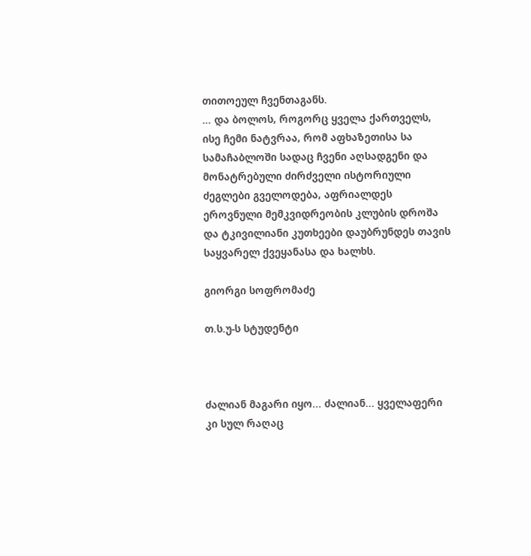თითოეულ ჩვენთაგანს.
… და ბოლოს, როგორც ყველა ქართველს, ისე ჩემი ნატვრაა, რომ აფხაზეთისა სა სამაჩაბლოში სადაც ჩვენი აღსადგენი და მონატრებული ძირძველი ისტორიული ძეგლები გველოდება, აფრიალდეს ეროვნული მემკვიდრეობის კლუბის დროშა და ტკივილიანი კუთხეები დაუბრუნდეს თავის საყვარელ ქვეყანასა და ხალხს.

გიორგი სოფრომაძე

თ.ს.უ-ს სტუდენტი



ძალიან მაგარი იყო... ძალიან... ყველაფერი კი სულ რაღაც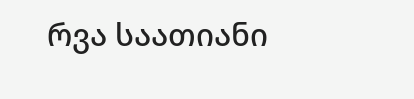რვა საათიანი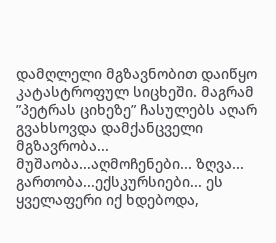დამღლელი მგზავნობით დაიწყო კატასტროფულ სიცხეში. მაგრამ ”პეტრას ციხეზე” ჩასულებს აღარ გვახსოვდა დამქანცველი მგზავრობა... მუშაობა...აღმოჩენები... ზღვა... გართობა...ექსკურსიები... ეს ყველაფერი იქ ხდებოდა,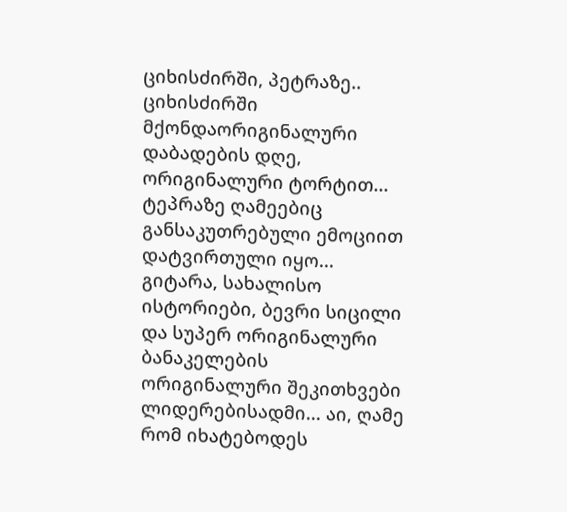ციხისძირში, პეტრაზე.. ციხისძირში მქონდაორიგინალური დაბადების დღე, ორიგინალური ტორტით... ტეპრაზე ღამეებიც განსაკუთრებული ემოციით დატვირთული იყო... გიტარა, სახალისო ისტორიები, ბევრი სიცილი და სუპერ ორიგინალური ბანაკელების ორიგინალური შეკითხვები ლიდერებისადმი... აი, ღამე რომ იხატებოდეს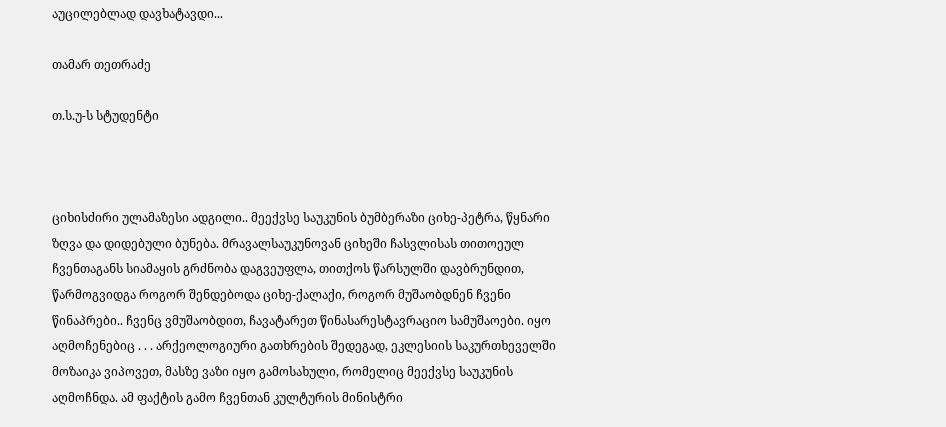აუცილებლად დავხატავდი...

თამარ თეთრაძე

თ.ს.უ-ს სტუდენტი



ციხისძირი ულამაზესი ადგილი.. მეექვსე საუკუნის ბუმბერაზი ციხე-პეტრა, წყნარი ზღვა და დიდებული ბუნება. მრავალსაუკუნოვან ციხეში ჩასვლისას თითოეულ ჩვენთაგანს სიამაყის გრძნობა დაგვეუფლა, თითქოს წარსულში დავბრუნდით, წარმოგვიდგა როგორ შენდებოდა ციხე-ქალაქი, როგორ მუშაობდნენ ჩვენი წინაპრები.. ჩვენც ვმუშაობდით, ჩავატარეთ წინასარესტავრაციო სამუშაოები. იყო აღმოჩენებიც . . . არქეოლოგიური გათხრების შედეგად, ეკლესიის საკურთხეველში მოზაიკა ვიპოვეთ, მასზე ვაზი იყო გამოსახული, რომელიც მეექვსე საუკუნის აღმოჩნდა. ამ ფაქტის გამო ჩვენთან კულტურის მინისტრი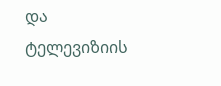და ტელევიზიის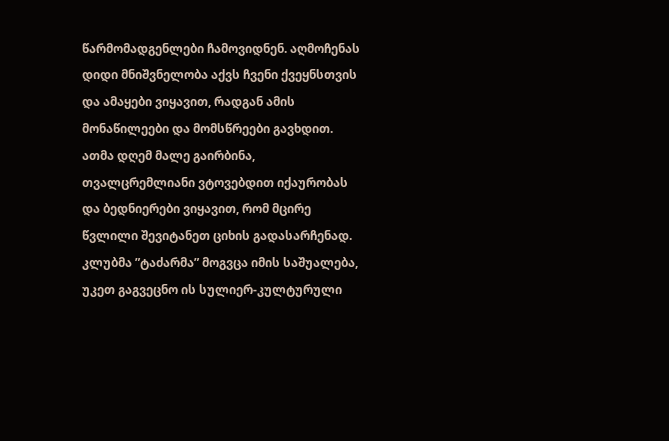წარმომადგენლები ჩამოვიდნენ. აღმოჩენას დიდი მნიშვნელობა აქვს ჩვენი ქვეყნსთვის და ამაყები ვიყავით, რადგან ამის მონაწილეები და მომსწრეები გავხდით. ათმა დღემ მალე გაირბინა, თვალცრემლიანი ვტოვებდით იქაურობას და ბედნიერები ვიყავით, რომ მცირე წვლილი შევიტანეთ ციხის გადასარჩენად. კლუბმა ”ტაძარმა” მოგვცა იმის საშუალება, უკეთ გაგვეცნო ის სულიერ-კულტურული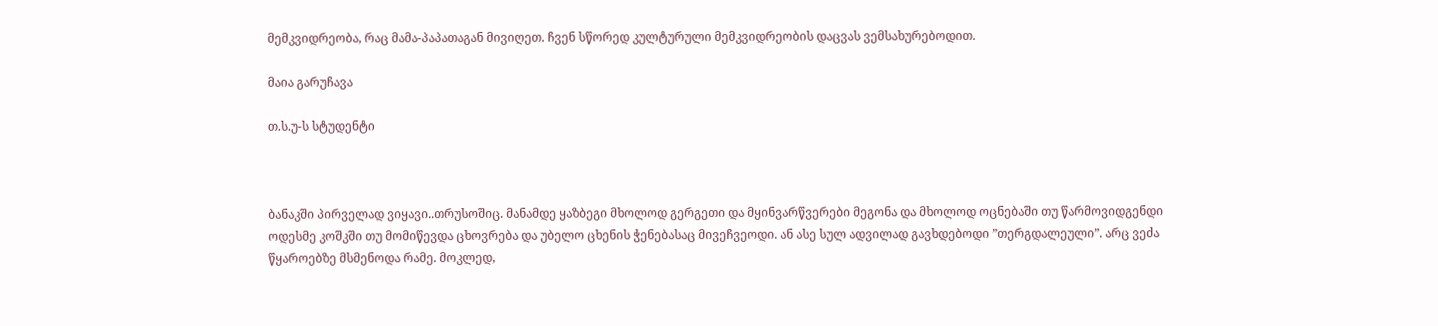მემკვიდრეობა, რაც მამა-პაპათაგან მივიღეთ. ჩვენ სწორედ კულტურული მემკვიდრეობის დაცვას ვემსახურებოდით.

მაია გარუჩავა

თ.ს.უ-ს სტუდენტი



ბანაკში პირველად ვიყავი..თრუსოშიც. მანამდე ყაზბეგი მხოლოდ გერგეთი და მყინვარწვერები მეგონა და მხოლოდ ოცნებაში თუ წარმოვიდგენდი ოდესმე კოშკში თუ მომიწევდა ცხოვრება და უბელო ცხენის ჭენებასაც მივეჩვეოდი. ან ასე სულ ადვილად გავხდებოდი ”თერგდალეული”. არც ვეძა წყაროებზე მსმენოდა რამე. მოკლედ,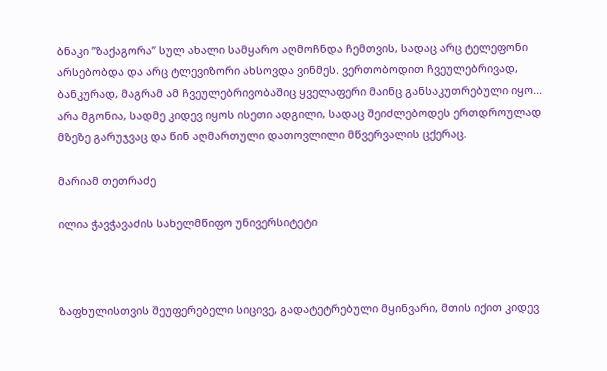ბნაკი ”ზაქაგორა” სულ ახალი სამყარო აღმოჩნდა ჩემთვის, სადაც არც ტელეფონი არსებობდა და არც ტლევიზორი ახსოვდა ვინმეს. ვერთობოდით ჩვეულებრივად, ბანკურად, მაგრამ ამ ჩვეულებრივობაშიც ყველაფერი მაინც განსაკუთრებული იყო... არა მგონია, სადმე კიდევ იყოს ისეთი ადგილი, სადაც შეიძლებოდეს ერთდროულად მზეზე გარუჯვაც და წინ აღმართული დათოვლილი მწვერვალის ცქერაც.

მარიამ თეთრაძე

ილია ჭავჭავაძის სახელმწიფო უნივერსიტეტი



ზაფხულისთვის შეუფერებელი სიცივე, გადატეტრებული მყინვარი, მთის იქით კიდევ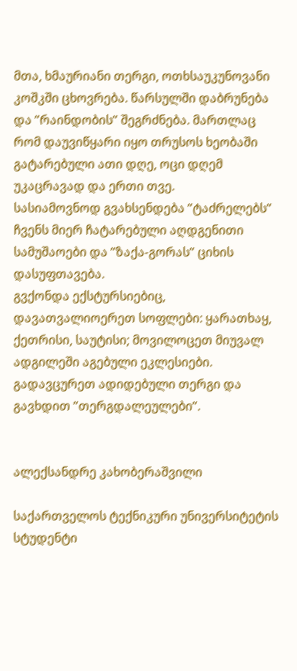მთა, ხმაურიანი თერგი, ოთხსაუკუნოვანი კოშკში ცხოვრება. წარსულში დაბრუნება და ”რაინდობის” შეგრძნება. მართლაც რომ დაუვიწყარი იყო თრუსოს ხეობაში გატარებული ათი დღე, ოცი დღემ უკაცრავად და ერთი თვე.
სასიამოვნოდ გვახსენდება ”ტაძრელებს” ჩვენს მიერ ჩატარებული აღდგენითი სამუშაოები და ”ზაქა-გორას” ციხის დასუფთავება.
გვქონდა ექსტურსიებიც, დავათვალიოერეთ სოფლები: ყარათხაყ, ქეთრისი, საუტისი; მოვილოცეთ მიუვალ ადგილეში აგებული ეკლესიები. გადავცურეთ ადიდებული თერგი და გავხდით ”თერგდალეულები”.


ალექსანდრე კახობერაშვილი

საქართველოს ტექნიკური უნივერსიტეტის სტუდენტი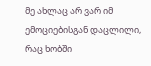მე ახლაც არ ვარ იმ ემოციებისგან დაცლილი, რაც ხობში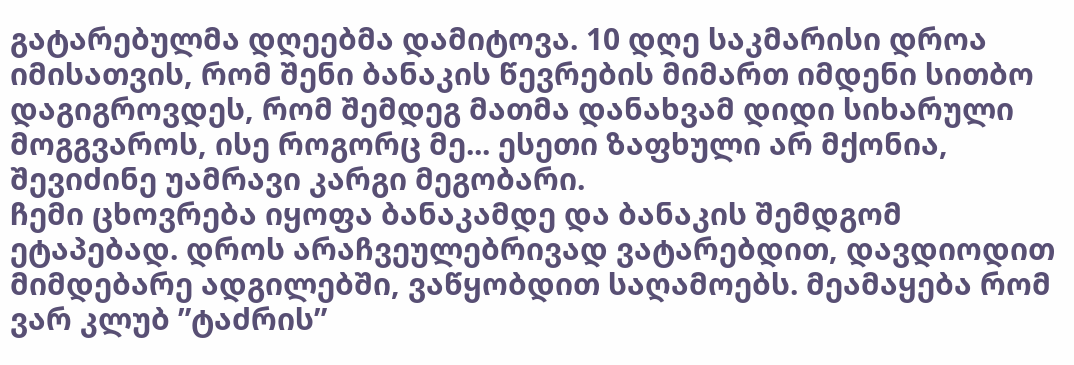გატარებულმა დღეებმა დამიტოვა. 10 დღე საკმარისი დროა იმისათვის, რომ შენი ბანაკის წევრების მიმართ იმდენი სითბო დაგიგროვდეს, რომ შემდეგ მათმა დანახვამ დიდი სიხარული მოგგვაროს, ისე როგორც მე... ესეთი ზაფხული არ მქონია, შევიძინე უამრავი კარგი მეგობარი.
ჩემი ცხოვრება იყოფა ბანაკამდე და ბანაკის შემდგომ ეტაპებად. დროს არაჩვეულებრივად ვატარებდით, დავდიოდით მიმდებარე ადგილებში, ვაწყობდით საღამოებს. მეამაყება რომ ვარ კლუბ ”ტაძრის”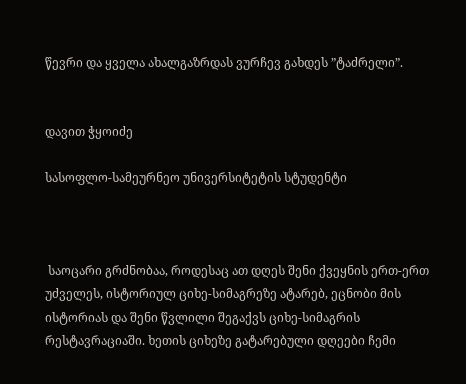წევრი და ყველა ახალგაზრდას ვურჩევ გახდეს ”ტაძრელი”.


დავით ჭყოიძე

სასოფლო-სამეურნეო უნივერსიტეტის სტუდენტი



 საოცარი გრძნობაა, როდესაც ათ დღეს შენი ქვეყნის ერთ-ერთ უძველეს, ისტორიულ ციხე-სიმაგრეზე ატარებ, ეცნობი მის ისტორიას და შენი წვლილი შეგაქვს ციხე-სიმაგრის რესტავრაციაში. ხეთის ციხეზე გატარებული დღეები ჩემი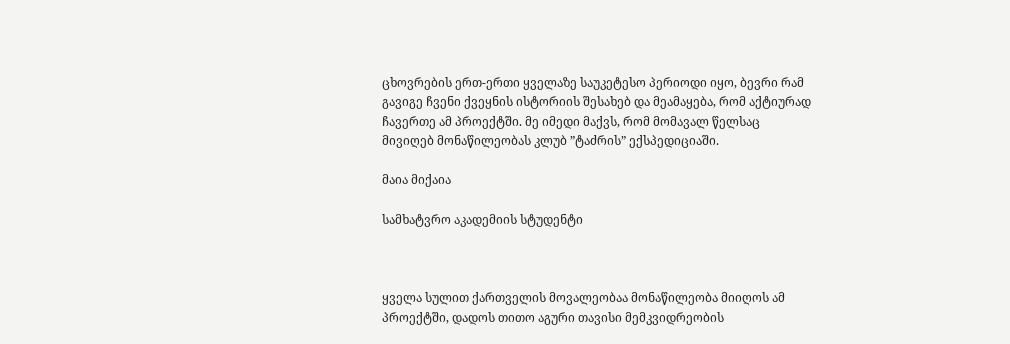ცხოვრების ერთ-ერთი ყველაზე საუკეტესო პერიოდი იყო, ბევრი რამ გავიგე ჩვენი ქვეყნის ისტორიის შესახებ და მეამაყება, რომ აქტიურად ჩავერთე ამ პროექტში. მე იმედი მაქვს, რომ მომავალ წელსაც მივიღებ მონაწილეობას კლუბ ”ტაძრის” ექსპედიციაში.

მაია მიქაია

სამხატვრო აკადემიის სტუდენტი



ყველა სულით ქართველის მოვალეობაა მონაწილეობა მიიღოს ამ პროექტში, დადოს თითო აგური თავისი მემკვიდრეობის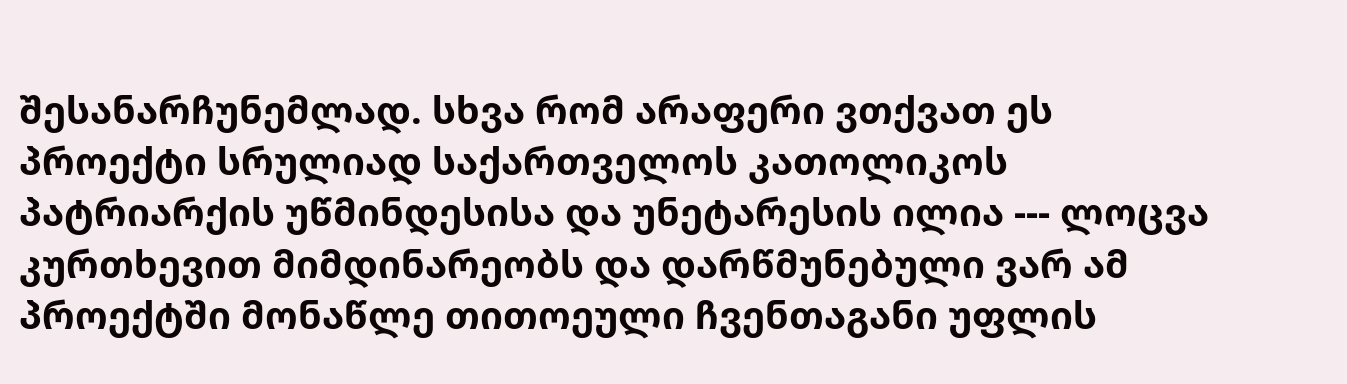შესანარჩუნემლად. სხვა რომ არაფერი ვთქვათ ეს პროექტი სრულიად საქართველოს კათოლიკოს პატრიარქის უწმინდესისა და უნეტარესის ილია --- ლოცვა კურთხევით მიმდინარეობს და დარწმუნებული ვარ ამ პროექტში მონაწლე თითოეული ჩვენთაგანი უფლის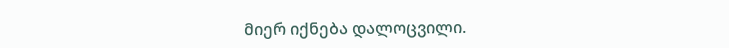მიერ იქნება დალოცვილი.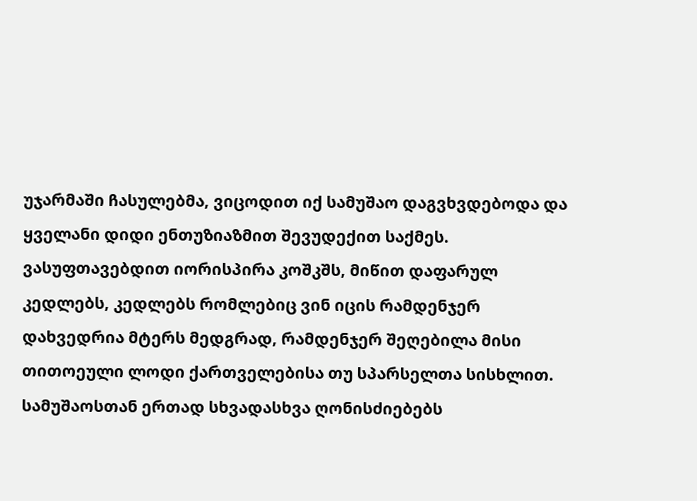უჯარმაში ჩასულებმა, ვიცოდით იქ სამუშაო დაგვხვდებოდა და ყველანი დიდი ენთუზიაზმით შევუდექით საქმეს. ვასუფთავებდით იორისპირა კოშკშს, მიწით დაფარულ კედლებს, კედლებს რომლებიც ვინ იცის რამდენჯერ დახვედრია მტერს მედგრად, რამდენჯერ შეღებილა მისი თითოეული ლოდი ქართველებისა თუ სპარსელთა სისხლით.
სამუშაოსთან ერთად სხვადასხვა ღონისძიებებს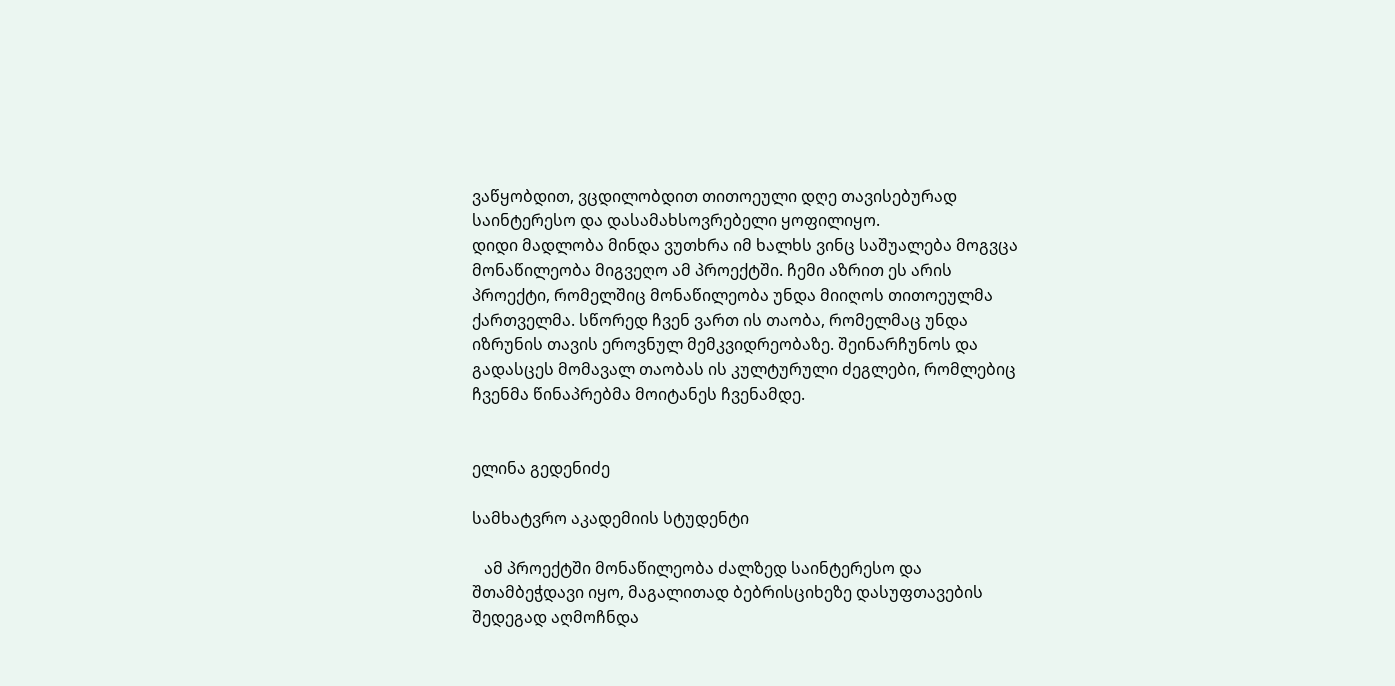ვაწყობდით, ვცდილობდით თითოეული დღე თავისებურად საინტერესო და დასამახსოვრებელი ყოფილიყო.
დიდი მადლობა მინდა ვუთხრა იმ ხალხს ვინც საშუალება მოგვცა მონაწილეობა მიგვეღო ამ პროექტში. ჩემი აზრით ეს არის პროექტი, რომელშიც მონაწილეობა უნდა მიიღოს თითოეულმა ქართველმა. სწორედ ჩვენ ვართ ის თაობა, რომელმაც უნდა იზრუნის თავის ეროვნულ მემკვიდრეობაზე. შეინარჩუნოს და გადასცეს მომავალ თაობას ის კულტურული ძეგლები, რომლებიც ჩვენმა წინაპრებმა მოიტანეს ჩვენამდე.


ელინა გედენიძე

სამხატვრო აკადემიის სტუდენტი

   ამ პროექტში მონაწილეობა ძალზედ საინტერესო და შთამბეჭდავი იყო, მაგალითად ბებრისციხეზე დასუფთავების შედეგად აღმოჩნდა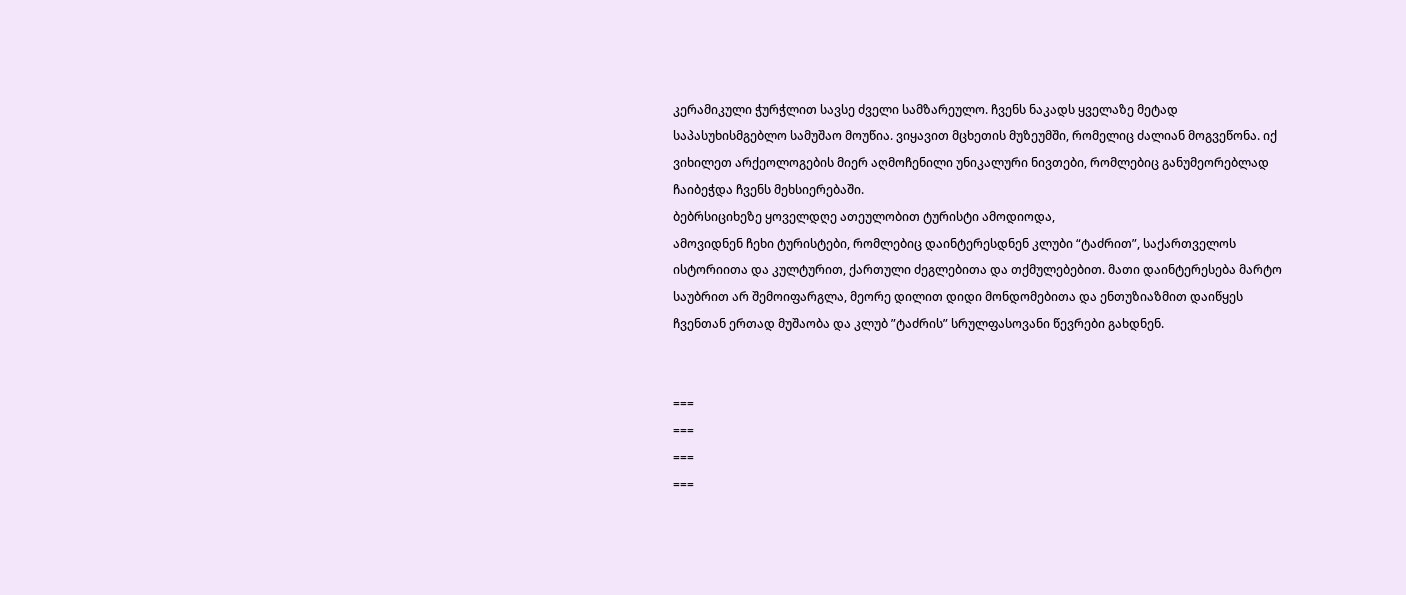კერამიკული ჭურჭლით სავსე ძველი სამზარეულო. ჩვენს ნაკადს ყველაზე მეტად საპასუხისმგებლო სამუშაო მოუწია. ვიყავით მცხეთის მუზეუმში, რომელიც ძალიან მოგვეწონა. იქ ვიხილეთ არქეოლოგების მიერ აღმოჩენილი უნიკალური ნივთები, რომლებიც განუმეორებლად ჩაიბეჭდა ჩვენს მეხსიერებაში.
ბებრსიციხეზე ყოველდღე ათეულობით ტურისტი ამოდიოდა,
ამოვიდნენ ჩეხი ტურისტები, რომლებიც დაინტერესდნენ კლუბი “ტაძრით”, საქართველოს ისტორიითა და კულტურით, ქართული ძეგლებითა და თქმულებებით. მათი დაინტერესება მარტო საუბრით არ შემოიფარგლა, მეორე დილით დიდი მონდომებითა და ენთუზიაზმით დაიწყეს ჩვენთან ერთად მუშაობა და კლუბ ”ტაძრის” სრულფასოვანი წევრები გახდნენ.


===
===
===
===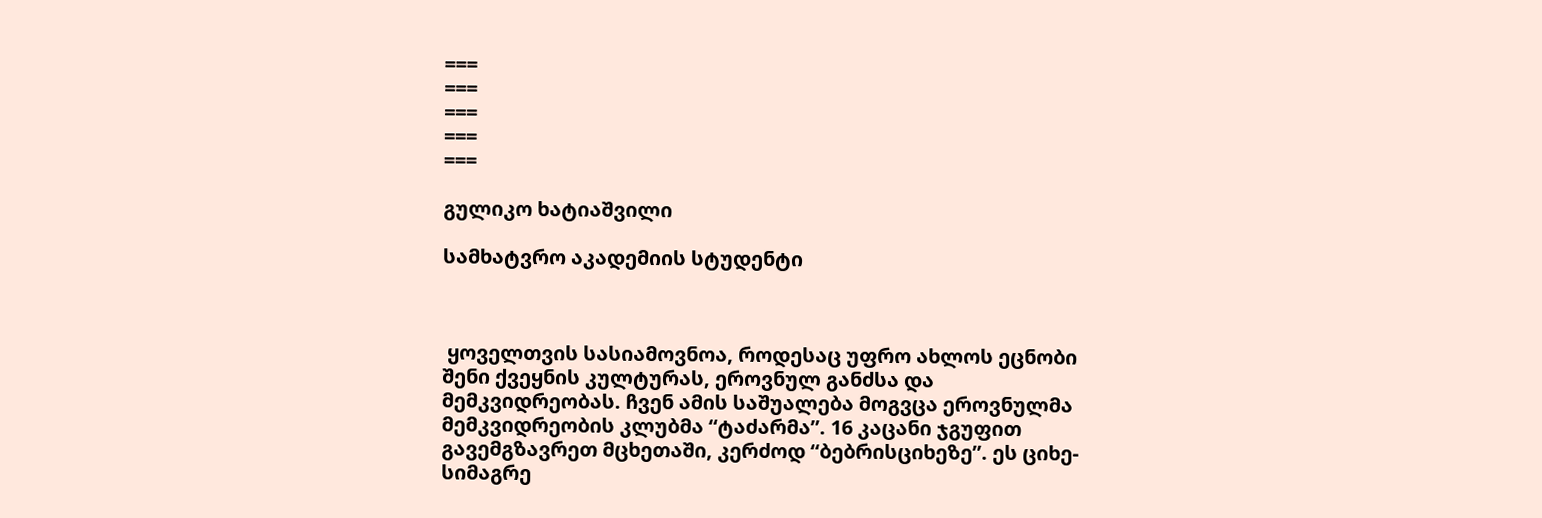===
===
===
===
===

გულიკო ხატიაშვილი

სამხატვრო აკადემიის სტუდენტი



 ყოველთვის სასიამოვნოა, როდესაც უფრო ახლოს ეცნობი შენი ქვეყნის კულტურას, ეროვნულ განძსა და მემკვიდრეობას. ჩვენ ამის საშუალება მოგვცა ეროვნულმა მემკვიდრეობის კლუბმა “ტაძარმა”. 16 კაცანი ჯგუფით გავემგზავრეთ მცხეთაში, კერძოდ “ბებრისციხეზე”. ეს ციხე-სიმაგრე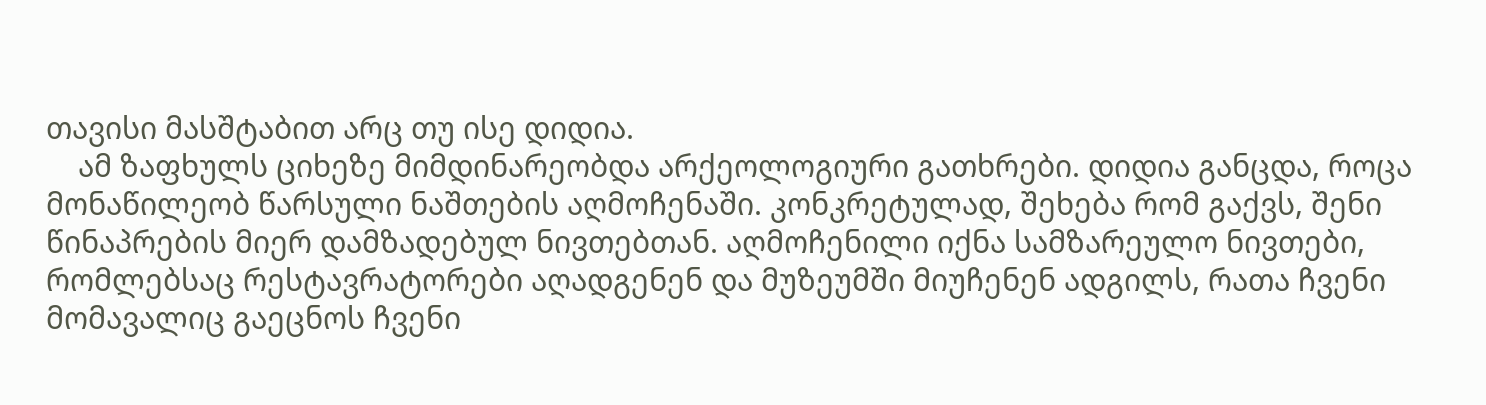თავისი მასშტაბით არც თუ ისე დიდია.
    ამ ზაფხულს ციხეზე მიმდინარეობდა არქეოლოგიური გათხრები. დიდია განცდა, როცა მონაწილეობ წარსული ნაშთების აღმოჩენაში. კონკრეტულად, შეხება რომ გაქვს, შენი წინაპრების მიერ დამზადებულ ნივთებთან. აღმოჩენილი იქნა სამზარეულო ნივთები, რომლებსაც რესტავრატორები აღადგენენ და მუზეუმში მიუჩენენ ადგილს, რათა ჩვენი მომავალიც გაეცნოს ჩვენი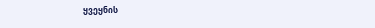ყვეყნის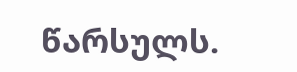წარსულს.